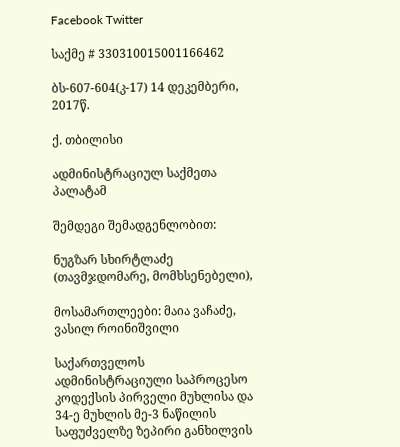Facebook Twitter

საქმე # 330310015001166462

ბს-607-604(კ-17) 14 დეკემბერი, 2017წ.

ქ. თბილისი

ადმინისტრაციულ საქმეთა პალატამ

შემდეგი შემადგენლობით:

ნუგზარ სხირტლაძე (თავმჯდომარე, მომხსენებელი),

მოსამართლეები: მაია ვაჩაძე, ვასილ როინიშვილი

საქართველოს ადმინისტრაციული საპროცესო კოდექსის პირველი მუხლისა და 34-ე მუხლის მე-3 ნაწილის საფუძველზე ზეპირი განხილვის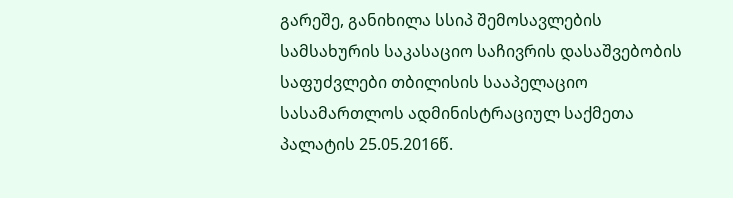გარეშე, განიხილა სსიპ შემოსავლების სამსახურის საკასაციო საჩივრის დასაშვებობის საფუძვლები თბილისის სააპელაციო სასამართლოს ადმინისტრაციულ საქმეთა პალატის 25.05.2016წ.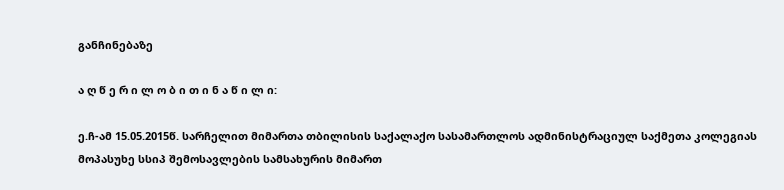განჩინებაზე

ა ღ წ ე რ ი ლ ო ბ ი თ ი ნ ა წ ი ლ ი:

ე.ჩ-ამ 15.05.2015წ. სარჩელით მიმართა თბილისის საქალაქო სასამართლოს ადმინისტრაციულ საქმეთა კოლეგიას მოპასუხე სსიპ შემოსავლების სამსახურის მიმართ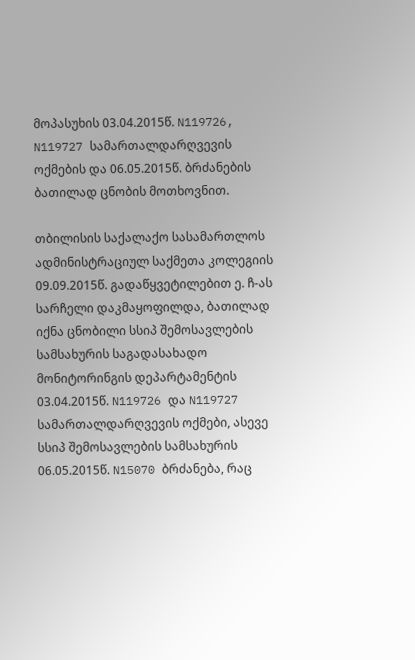მოპასუხის 03.04.2015წ. N119726, N119727 სამართალდარღვევის ოქმების და 06.05.2015წ. ბრძანების ბათილად ცნობის მოთხოვნით.

თბილისის საქალაქო სასამართლოს ადმინისტრაციულ საქმეთა კოლეგიის 09.09.2015წ. გადაწყვეტილებით ე. ჩ-ას სარჩელი დაკმაყოფილდა, ბათილად იქნა ცნობილი სსიპ შემოსავლების სამსახურის საგადასახადო მონიტორინგის დეპარტამენტის 03.04.2015წ. N119726 და N119727 სამართალდარღვევის ოქმები, ასევე სსიპ შემოსავლების სამსახურის 06.05.2015წ. N15070 ბრძანება, რაც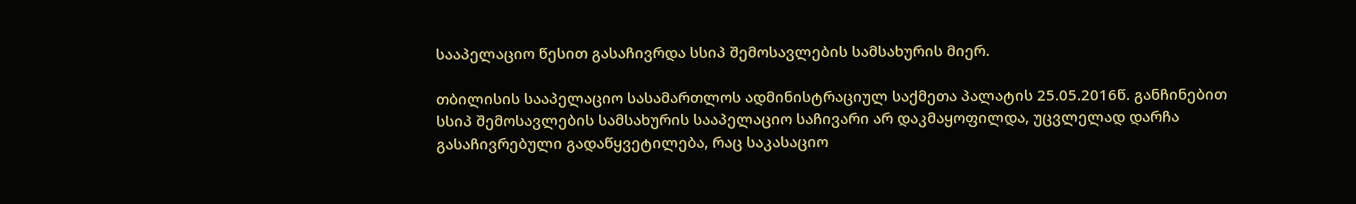სააპელაციო წესით გასაჩივრდა სსიპ შემოსავლების სამსახურის მიერ.

თბილისის სააპელაციო სასამართლოს ადმინისტრაციულ საქმეთა პალატის 25.05.2016წ. განჩინებით სსიპ შემოსავლების სამსახურის სააპელაციო საჩივარი არ დაკმაყოფილდა, უცვლელად დარჩა გასაჩივრებული გადაწყვეტილება, რაც საკასაციო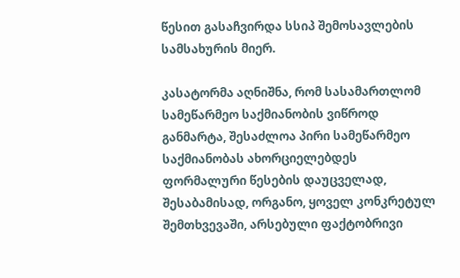წესით გასაჩვირდა სსიპ შემოსავლების სამსახურის მიერ.

კასატორმა აღნიშნა, რომ სასამართლომ სამეწარმეო საქმიანობის ვიწროდ განმარტა, შესაძლოა პირი სამეწარმეო საქმიანობას ახორციელებდეს ფორმალური წესების დაუცველად, შესაბამისად, ორგანო, ყოველ კონკრეტულ შემთხვევაში, არსებული ფაქტობრივი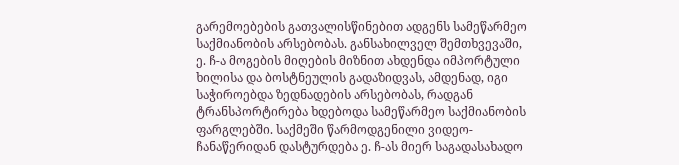გარემოებების გათვალისწინებით ადგენს სამეწარმეო საქმიანობის არსებობას. განსახილველ შემთხვევაში, ე. ჩ-ა მოგების მიღების მიზნით ახდენდა იმპორტული ხილისა და ბოსტნეულის გადაზიდვას, ამდენად, იგი საჭიროებდა ზედნადების არსებობას, რადგან ტრანსპორტირება ხდებოდა სამეწარმეო საქმიანობის ფარგლებში. საქმეში წარმოდგენილი ვიდეო-ჩანაწერიდან დასტურდება ე. ჩ-ას მიერ საგადასახადო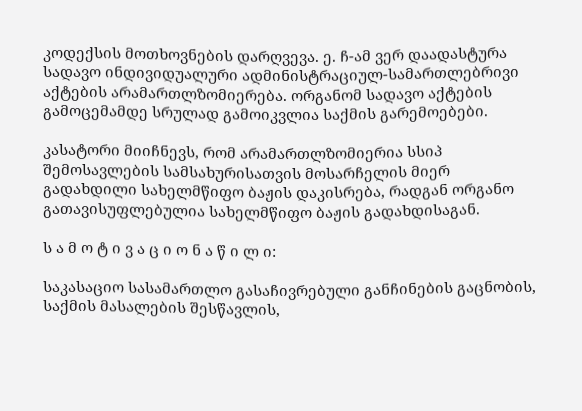კოდექსის მოთხოვნების დარღვევა. ე. ჩ-ამ ვერ დაადასტურა სადავო ინდივიდუალური ადმინისტრაციულ-სამართლებრივი აქტების არამართლზომიერება. ორგანომ სადავო აქტების გამოცემამდე სრულად გამოიკვლია საქმის გარემოებები.

კასატორი მიიჩნევს, რომ არამართლზომიერია სსიპ შემოსავლების სამსახურისათვის მოსარჩელის მიერ გადახდილი სახელმწიფო ბაჟის დაკისრება, რადგან ორგანო გათავისუფლებულია სახელმწიფო ბაჟის გადახდისაგან.

ს ა მ ო ტ ი ვ ა ც ი ო ნ ა წ ი ლ ი:

საკასაციო სასამართლო გასაჩივრებული განჩინების გაცნობის, საქმის მასალების შესწავლის,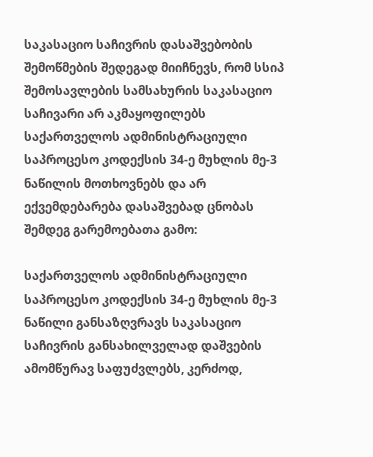საკასაციო საჩივრის დასაშვებობის შემოწმების შედეგად მიიჩნევს, რომ სსიპ შემოსავლების სამსახურის საკასაციო საჩივარი არ აკმაყოფილებს საქართველოს ადმინისტრაციული საპროცესო კოდექსის 34-ე მუხლის მე-3 ნაწილის მოთხოვნებს და არ ექვემდებარება დასაშვებად ცნობას შემდეგ გარემოებათა გამო:

საქართველოს ადმინისტრაციული საპროცესო კოდექსის 34-ე მუხლის მე-3 ნაწილი განსაზღვრავს საკასაციო საჩივრის განსახილველად დაშვების ამომწურავ საფუძვლებს, კერძოდ,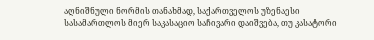აღნიშნული ნორმის თანახმად, საქართველოს უზენაესი სასამართლოს მიერ საკასაციო საჩივარი დაიშვება, თუ კასატორი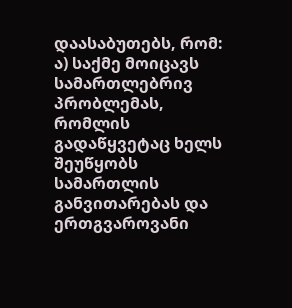დაასაბუთებს, რომ: ა) საქმე მოიცავს სამართლებრივ პრობლემას, რომლის გადაწყვეტაც ხელს შეუწყობს სამართლის განვითარებას და ერთგვაროვანი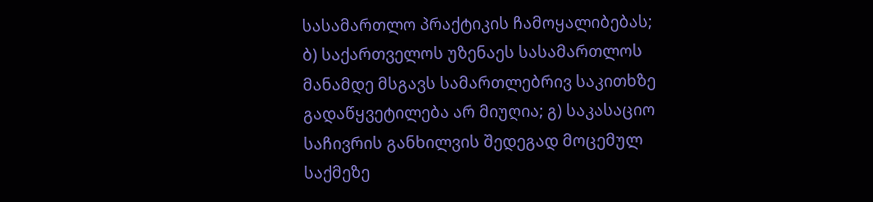სასამართლო პრაქტიკის ჩამოყალიბებას; ბ) საქართველოს უზენაეს სასამართლოს მანამდე მსგავს სამართლებრივ საკითხზე გადაწყვეტილება არ მიუღია; გ) საკასაციო საჩივრის განხილვის შედეგად მოცემულ საქმეზე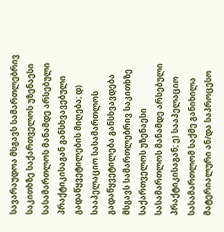სავარაუდოა მსგავს სამართლებრივ საკითხზე საქართველოს უზენაესი სასამართლოს მანამდე არსებული პრაქტიკისაგან განსხვავებული გადაწყვეტილების მიღება; დ) სააპელაციო სასამართლოს გადაწყვეტილება განსხვავდება მსგავს სამართლებრივ საკითხზე საქართველოს უზენაესი სასამართლოს მანამდე არსებული პრაქტიკისაგან; ე) სააპელაციო სასამართლომ საქმე განიხილა მატერიალური ან/და საპროცესო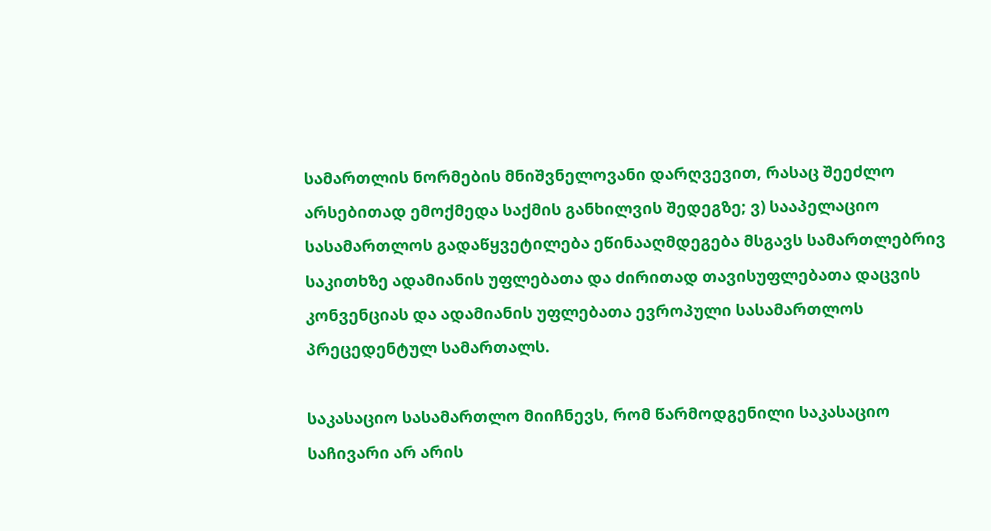სამართლის ნორმების მნიშვნელოვანი დარღვევით, რასაც შეეძლო არსებითად ემოქმედა საქმის განხილვის შედეგზე; ვ) სააპელაციო სასამართლოს გადაწყვეტილება ეწინააღმდეგება მსგავს სამართლებრივ საკითხზე ადამიანის უფლებათა და ძირითად თავისუფლებათა დაცვის კონვენციას და ადამიანის უფლებათა ევროპული სასამართლოს პრეცედენტულ სამართალს.

საკასაციო სასამართლო მიიჩნევს, რომ წარმოდგენილი საკასაციო საჩივარი არ არის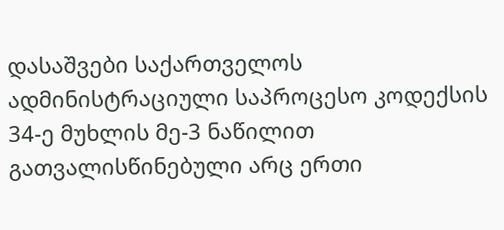დასაშვები საქართველოს ადმინისტრაციული საპროცესო კოდექსის 34-ე მუხლის მე-3 ნაწილით გათვალისწინებული არც ერთი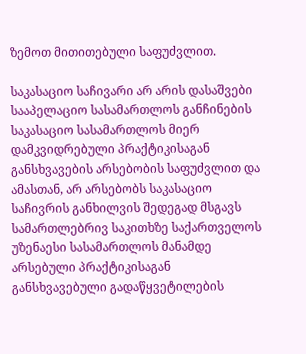ზემოთ მითითებული საფუძვლით.

საკასაციო საჩივარი არ არის დასაშვები სააპელაციო სასამართლოს განჩინების საკასაციო სასამართლოს მიერ დამკვიდრებული პრაქტიკისაგან განსხვავების არსებობის საფუძვლით და ამასთან, არ არსებობს საკასაციო საჩივრის განხილვის შედეგად მსგავს სამართლებრივ საკითხზე საქართველოს უზენაესი სასამართლოს მანამდე არსებული პრაქტიკისაგან განსხვავებული გადაწყვეტილების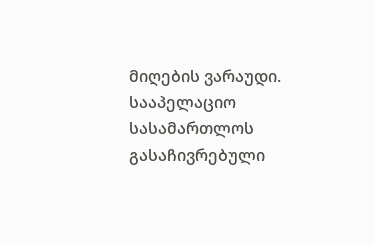მიღების ვარაუდი. სააპელაციო სასამართლოს გასაჩივრებული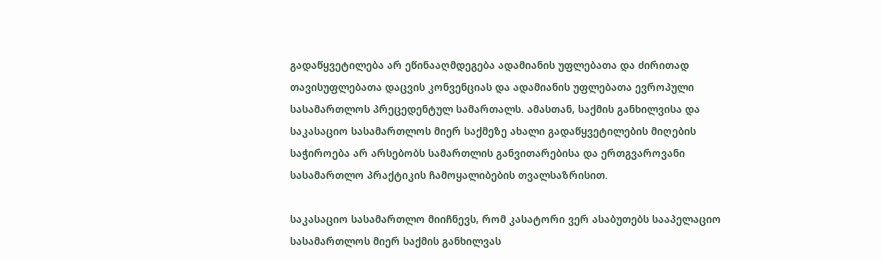გადაწყვეტილება არ ეწინააღმდეგება ადამიანის უფლებათა და ძირითად თავისუფლებათა დაცვის კონვენციას და ადამიანის უფლებათა ევროპული სასამართლოს პრეცედენტულ სამართალს. ამასთან, საქმის განხილვისა და საკასაციო სასამართლოს მიერ საქმეზე ახალი გადაწყვეტილების მიღების საჭიროება არ არსებობს სამართლის განვითარებისა და ერთგვაროვანი სასამართლო პრაქტიკის ჩამოყალიბების თვალსაზრისით.

საკასაციო სასამართლო მიიჩნევს, რომ კასატორი ვერ ასაბუთებს სააპელაციო სასამართლოს მიერ საქმის განხილვას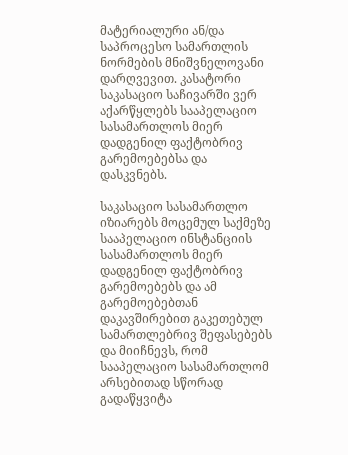მატერიალური ან/და საპროცესო სამართლის ნორმების მნიშვნელოვანი დარღვევით. კასატორი საკასაციო საჩივარში ვერ აქარწყლებს სააპელაციო სასამართლოს მიერ დადგენილ ფაქტობრივ გარემოებებსა და დასკვნებს.

საკასაციო სასამართლო იზიარებს მოცემულ საქმეზე სააპელაციო ინსტანციის სასამართლოს მიერ დადგენილ ფაქტობრივ გარემოებებს და ამ გარემოებებთან დაკავშირებით გაკეთებულ სამართლებრივ შეფასებებს და მიიჩნევს, რომ სააპელაციო სასამართლომ არსებითად სწორად გადაწყვიტა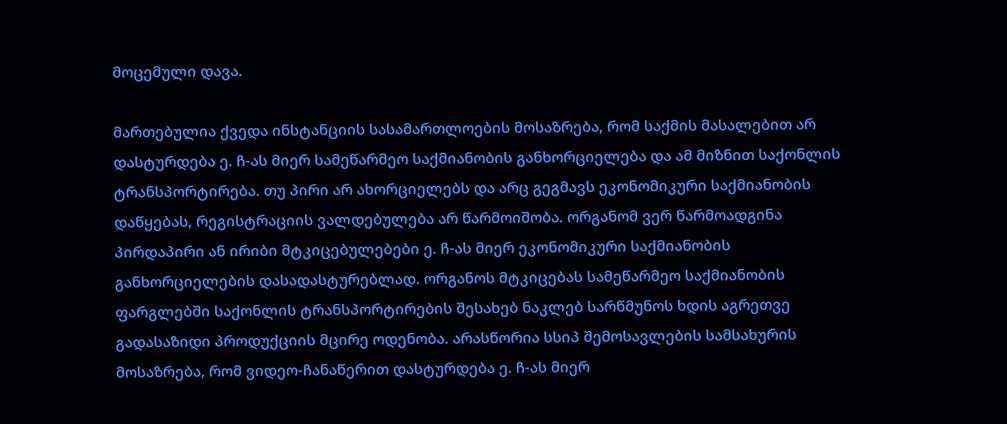მოცემული დავა.

მართებულია ქვედა ინსტანციის სასამართლოების მოსაზრება, რომ საქმის მასალებით არ დასტურდება ე. ჩ-ას მიერ სამეწარმეო საქმიანობის განხორციელება და ამ მიზნით საქონლის ტრანსპორტირება. თუ პირი არ ახორციელებს და არც გეგმავს ეკონომიკური საქმიანობის დაწყებას, რეგისტრაციის ვალდებულება არ წარმოიშობა. ორგანომ ვერ წარმოადგინა პირდაპირი ან ირიბი მტკიცებულებები ე. ჩ-ას მიერ ეკონომიკური საქმიანობის განხორციელების დასადასტურებლად. ორგანოს მტკიცებას სამეწარმეო საქმიანობის ფარგლებში საქონლის ტრანსპორტირების შესახებ ნაკლებ სარწმუნოს ხდის აგრეთვე გადასაზიდი პროდუქციის მცირე ოდენობა. არასწორია სსიპ შემოსავლების სამსახურის მოსაზრება, რომ ვიდეო-ჩანაწერით დასტურდება ე. ჩ-ას მიერ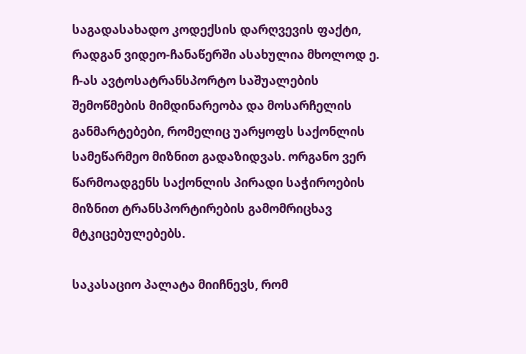საგადასახადო კოდექსის დარღვევის ფაქტი, რადგან ვიდეო-ჩანაწერში ასახულია მხოლოდ ე. ჩ-ას ავტოსატრანსპორტო საშუალების შემოწმების მიმდინარეობა და მოსარჩელის განმარტებები, რომელიც უარყოფს საქონლის სამეწარმეო მიზნით გადაზიდვას. ორგანო ვერ წარმოადგენს საქონლის პირადი საჭიროების მიზნით ტრანსპორტირების გამომრიცხავ მტკიცებულებებს.

საკასაციო პალატა მიიჩნევს, რომ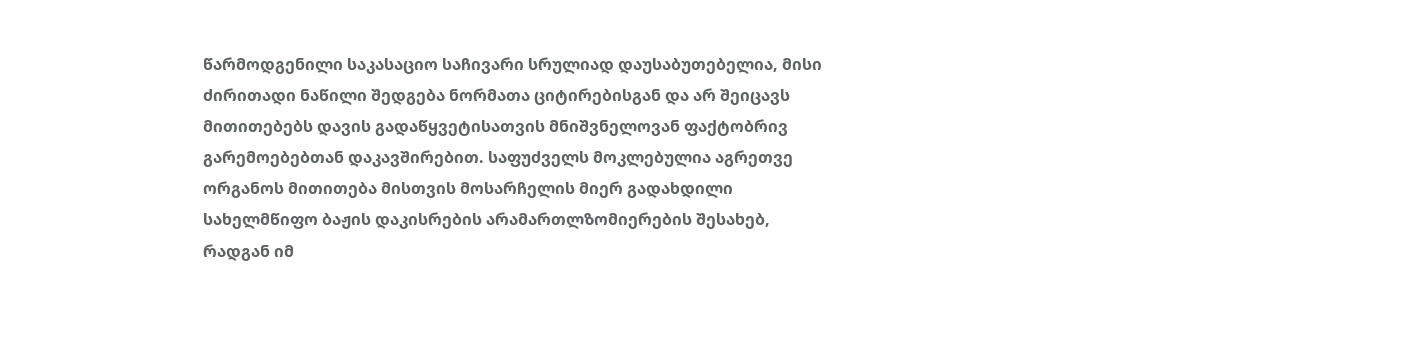წარმოდგენილი საკასაციო საჩივარი სრულიად დაუსაბუთებელია, მისი ძირითადი ნაწილი შედგება ნორმათა ციტირებისგან და არ შეიცავს მითითებებს დავის გადაწყვეტისათვის მნიშვნელოვან ფაქტობრივ გარემოებებთან დაკავშირებით. საფუძველს მოკლებულია აგრეთვე ორგანოს მითითება მისთვის მოსარჩელის მიერ გადახდილი სახელმწიფო ბაჟის დაკისრების არამართლზომიერების შესახებ, რადგან იმ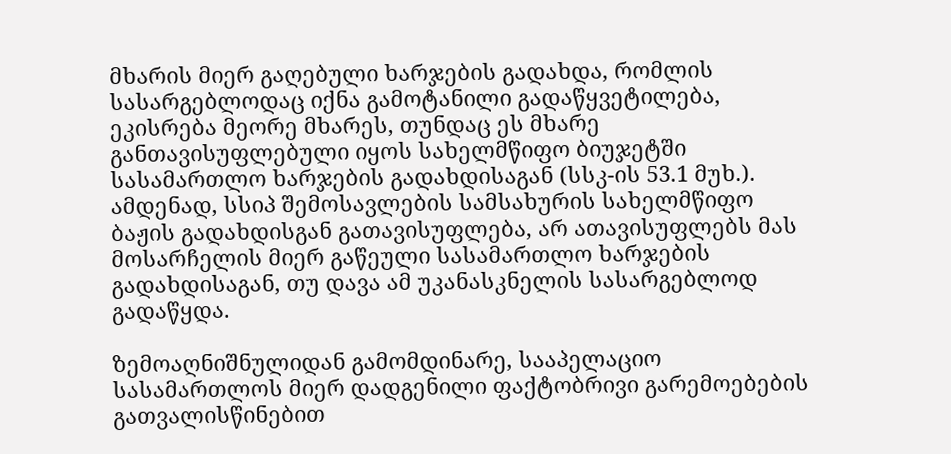მხარის მიერ გაღებული ხარჯების გადახდა, რომლის სასარგებლოდაც იქნა გამოტანილი გადაწყვეტილება, ეკისრება მეორე მხარეს, თუნდაც ეს მხარე განთავისუფლებული იყოს სახელმწიფო ბიუჯეტში სასამართლო ხარჯების გადახდისაგან (სსკ-ის 53.1 მუხ.). ამდენად, სსიპ შემოსავლების სამსახურის სახელმწიფო ბაჟის გადახდისგან გათავისუფლება, არ ათავისუფლებს მას მოსარჩელის მიერ გაწეული სასამართლო ხარჯების გადახდისაგან, თუ დავა ამ უკანასკნელის სასარგებლოდ გადაწყდა.

ზემოაღნიშნულიდან გამომდინარე, სააპელაციო სასამართლოს მიერ დადგენილი ფაქტობრივი გარემოებების გათვალისწინებით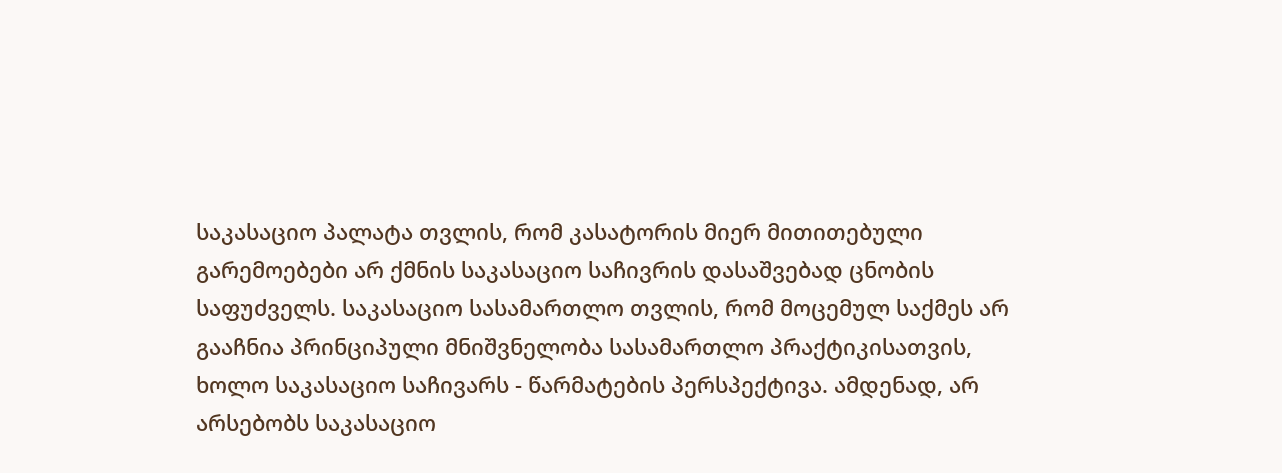საკასაციო პალატა თვლის, რომ კასატორის მიერ მითითებული გარემოებები არ ქმნის საკასაციო საჩივრის დასაშვებად ცნობის საფუძველს. საკასაციო სასამართლო თვლის, რომ მოცემულ საქმეს არ გააჩნია პრინციპული მნიშვნელობა სასამართლო პრაქტიკისათვის, ხოლო საკასაციო საჩივარს - წარმატების პერსპექტივა. ამდენად, არ არსებობს საკასაციო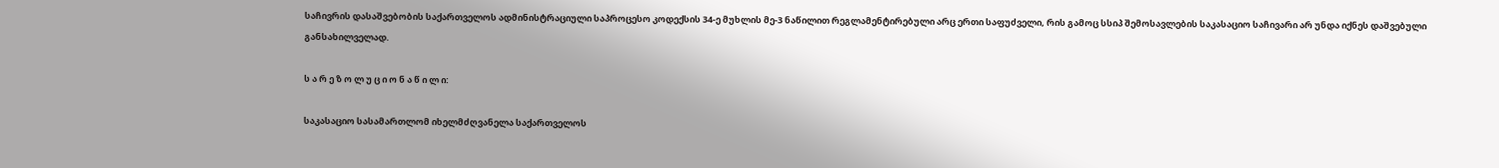საჩივრის დასაშვებობის საქართველოს ადმინისტრაციული საპროცესო კოდექსის 34-ე მუხლის მე-3 ნაწილით რეგლამენტირებული არც ერთი საფუძველი, რის გამოც სსიპ შემოსავლების საკასაციო საჩივარი არ უნდა იქნეს დაშვებული განსახილველად.

ს ა რ ე ზ ო ლ უ ც ი ო ნ ა წ ი ლ ი:

საკასაციო სასამართლომ იხელმძღვანელა საქართველოს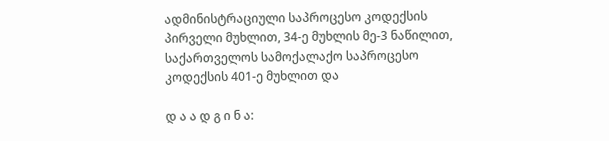ადმინისტრაციული საპროცესო კოდექსის პირველი მუხლით, 34-ე მუხლის მე-3 ნაწილით, საქართველოს სამოქალაქო საპროცესო კოდექსის 401-ე მუხლით და

დ ა ა დ გ ი ნ ა: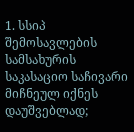1. სსიპ შემოსავლების სამსახურის საკასაციო საჩივარი მიჩნეულ იქნეს დაუშვებლად;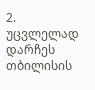2. უცვლელად დარჩეს თბილისის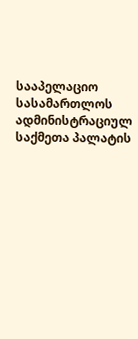სააპელაციო სასამართლოს ადმინისტრაციულ საქმეთა პალატის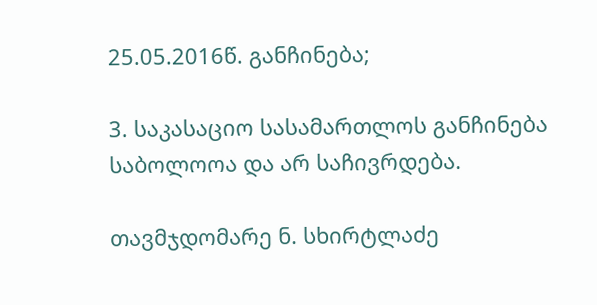25.05.2016წ. განჩინება;

3. საკასაციო სასამართლოს განჩინება საბოლოოა და არ საჩივრდება.

თავმჯდომარე ნ. სხირტლაძე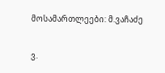მოსამართლეები: მ.ვაჩაძე

ვ.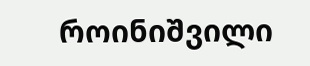როინიშვილი